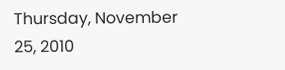Thursday, November 25, 2010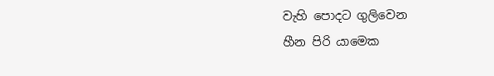වැහි පොදට ගුලිවෙන
හීන පිරි යාමෙක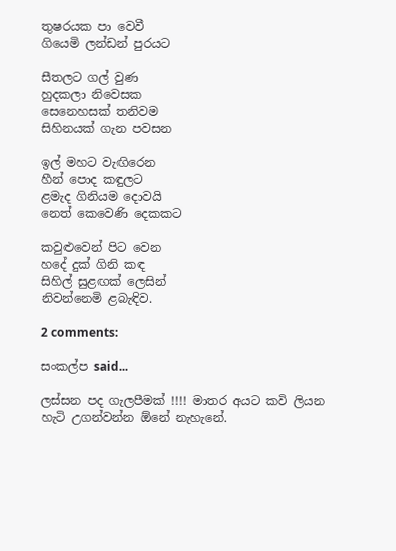තුෂරයක පා වෙවී
ගියෙමි ලන්ඩන් පුරයට

සීතලට ගල් වුණ
හුදකලා නිවෙසක
සෙනෙහසක් තනිවම
සිහිනයක් ගැන පවසන

ඉල් මහට වැඟිරෙන
හීන් පොද කඳුලට
ළමැද ගිනියම දොවයි
නෙත් කෙවෙණි දෙකකට

කවුළුවෙන් පිට වෙන
හදේ දුක් ගිනි කඳ
සිහිල් සුළඟක් ලෙසින්
නිවන්නෙමි ළබැඳිව.

2 comments:

සංකල්ප said...

ලස්සන පද ගැලපීමක් !!!! මාතර අයට කවි ලියන හැටි උගන්වන්න ඕනේ නැහැනේ.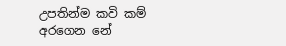උපතින්ම කවි කම් අරගෙන නේ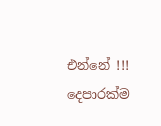එන්නේ !!! දෙපාරක්ම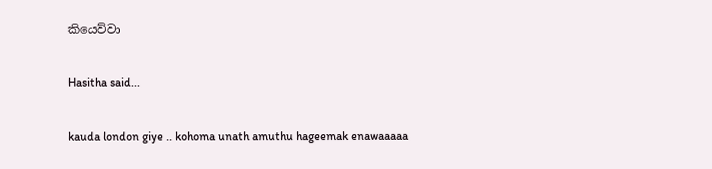කියෙව්වා

Hasitha said...

kauda london giye .. kohoma unath amuthu hageemak enawaaaaa